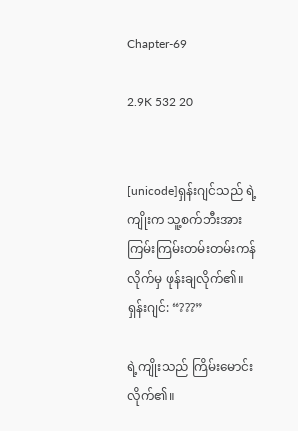Chapter-69

2.9K 532 20


[unicode]ရှန်းဂျင်သည် ရဲ့ကျိုးက သူ့စက်ဘီးအား ကြမ်းကြမ်းတမ်းတမ်းကန်လိုက်မှ ဖုန်းချလိုက်၏။
ရှန်းဂျင်: “???”

ရဲ့ကျိုးသည် ကြိမ်းမောင်းလိုက်၏။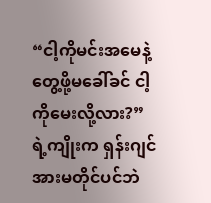“ငါ့ကိုမင်းအမေနဲ့တွေ့ဖို့မခေါ်ခင် ငါ့ကိုမေးလို့လား?”
ရဲ့ကျိုးက ရှန်းဂျင်အားမတိုင်ပင်ဘဲ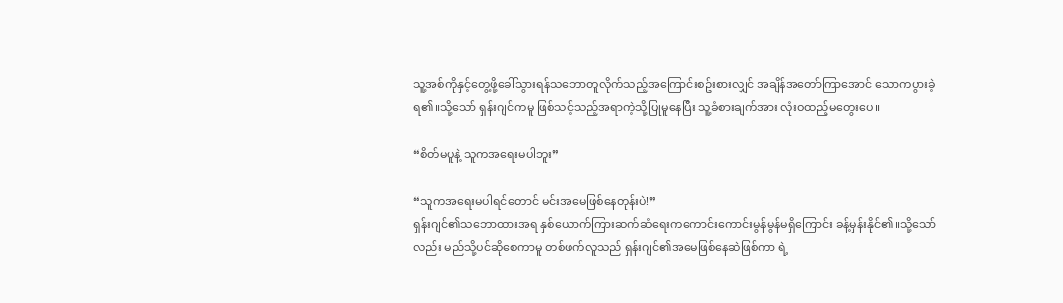သူ့အစ်ကိုနှင့်တွေ့ဖို့ခေါ်သွားရန်သဘောတူလိုက်သည့်အကြောင်းစဥ်းစားလျှင် အချိန်အတော်ကြာအောင် သောကပွားခဲ့ရ၏။သို့သော် ရှန်းဂျင်ကမူ ဖြစ်သင့်သည့်အရာကဲ့သို့ပြုမူနေပြီး သူ့ခံစားချက်အား လုံးဝထည့်မတွေးပေ။

“စိတ်မပူနဲ့ သူကအရေးမပါဘူး”

“သူကအရေးမပါရင်တောင် မင်းအမေဖြစ်နေတုန်းပဲ!”
ရှန်းဂျင်၏သဘောထားအရ နှစ်ယောက်ကြားဆက်ဆံရေးကကောင်းကောင်းမွန်မွန်မရှိကြောင်း ခန့်မှန်းနိုင်၏။သို့သော်လည်း မည်သို့ပင်ဆိုစေကာမူ တစ်ဖက်လူသည် ရှန်းဂျင်၏အမေဖြစ်နေဆဲဖြစ်ကာ ရဲ့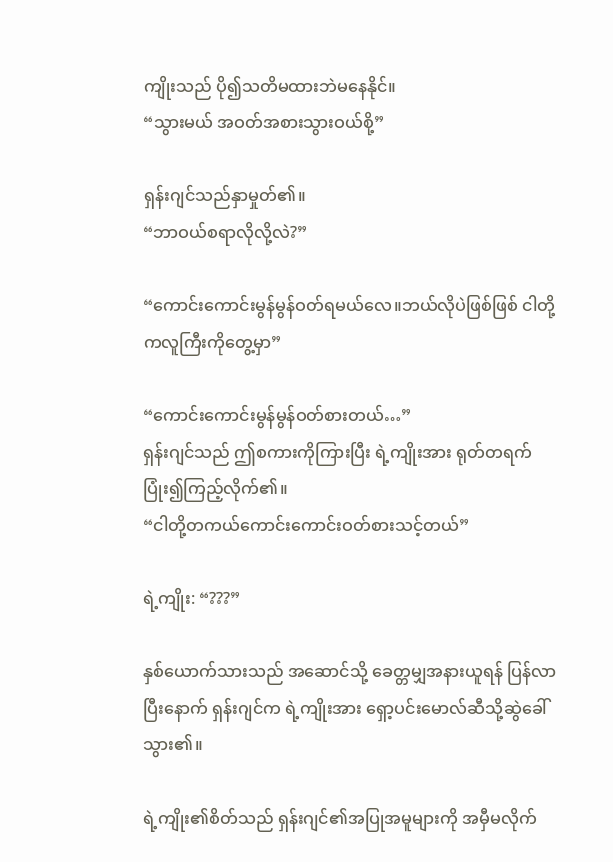ကျိုးသည် ပို၍သတိမထားဘဲမနေနိုင်။
“သွားမယ် အဝတ်အစားသွားဝယ်စို့”

ရှန်းဂျင်သည်နှာမှုတ်၏။
“ဘာဝယ်စရာလိုလို့လဲ?”

“ကောင်းကောင်းမွန်မွန်ဝတ်ရမယ်လေ။ဘယ်လိုပဲဖြစ်ဖြစ် ငါတို့ကလူကြီးကိုတွေ့မှာ”

“ကောင်းကောင်းမွန်မွန်ဝတ်စားတယ်…”
ရှန်းဂျင်သည် ဤစကားကိုကြားပြီး ရဲ့ကျိုးအား ရုတ်တရက်ပြုံး၍ကြည့်လိုက်၏။
“ငါတို့တကယ်ကောင်းကောင်းဝတ်စားသင့်တယ်”

ရဲ့ကျိုး: “???”

နှစ်ယောက်သားသည် အဆောင်သို့ ခေတ္တမျှအနားယူရန် ပြန်လာပြီးနောက် ရှန်းဂျင်က ရဲ့ကျိုးအား ရှော့ပင်းမောလ်ဆီသို့ဆွဲခေါ်သွား၏။

ရဲ့ကျိုး၏စိတ်သည် ရှန်းဂျင်၏အပြုအမူများကို အမှီမလိုက်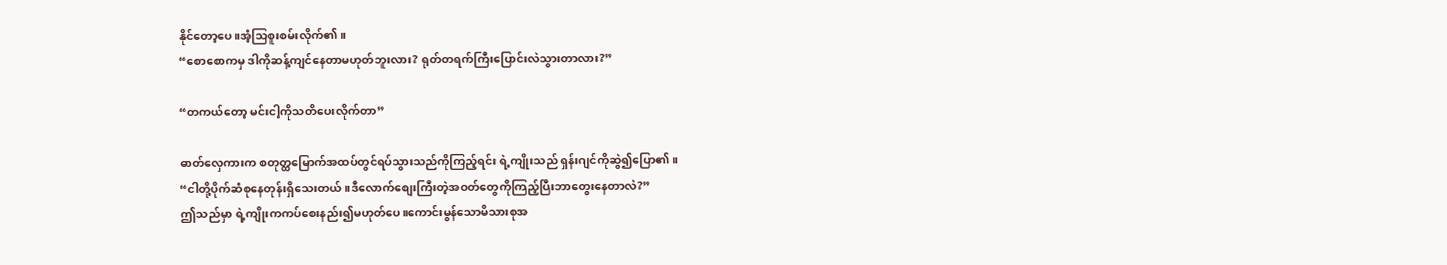နိုင်တော့ပေ။အံ့သြစူးစမ်းလိုက်၏။
“စောစောကမှ ဒါကိုဆန့်ကျင်နေတာမဟုတ်ဘူးလား? ရုတ်တရက်ကြီးပြောင်းလဲသွားတာလား?”

“တကယ်တော့ မင်းငါ့ကိုသတိပေးလိုက်တာ”

ဓာတ်လှေကားက စတုတ္ထမြောက်အထပ်တွင်ရပ်သွားသည်ကိုကြည့်ရင်း ရဲ့ကျိုးသည် ရှန်းဂျင်ကိုဆွဲ၍ပြော၏။
“ငါတို့ပိုက်ဆံစုနေတုန်းရှိသေးတယ်။ဒီလောက်စျေးကြီးတဲ့အဝတ်တွေကိုကြည့်ပြီးဘာတွေးနေတာလဲ?”
ဤသည်မှာ ရဲ့ကျိုးကကပ်စေးနည်း၍မဟုတ်ပေ။ကောင်းမွန်သောမိသားစုအ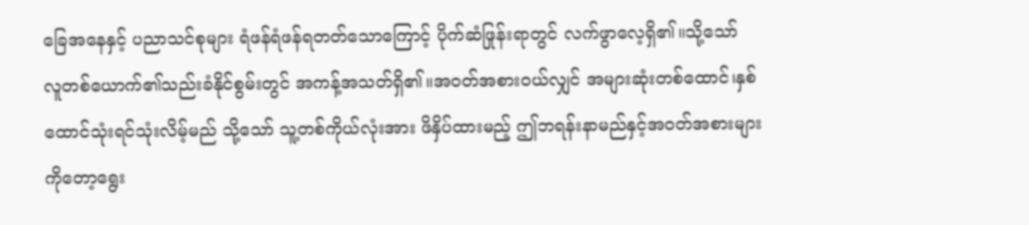ခြေအနေနှင့် ပညာသင်စုများ ရံဖန်ရံဖန်ရတတ်သောကြောင့် ပိုက်ဆံဖြုန်းရာတွင် လက်ဖွာလေ့ရှိ၏။သို့သော် လူတစ်ယောက်၏သည်းခံနိုင်စွမ်းတွင် အကန့်အသတ်ရှိ၏။အဝတ်အစားဝယ်လျှင် အများဆုံးတစ်ထောင်၊နှစ်ထောင်သုံးရင်သုံးလိမ့်မည် သို့သော် သူ့တစ်ကိုယ်လုံးအား ဖိနှိပ်ထားမည့် ဤဘရန်းနာမည်နှင့်အဝတ်အစားများကိုတော့ရွေး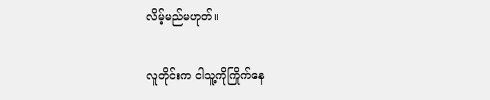လိမ့်မည်မဟုတ်။

လူတိုင်းက ငါသူ့ကိုကြိုက်နေ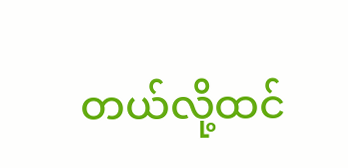တယ်လို့ထင်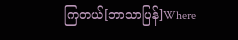ကြတယ်[ဘာသာပြန်]Where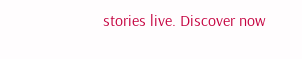stories live. Discover now